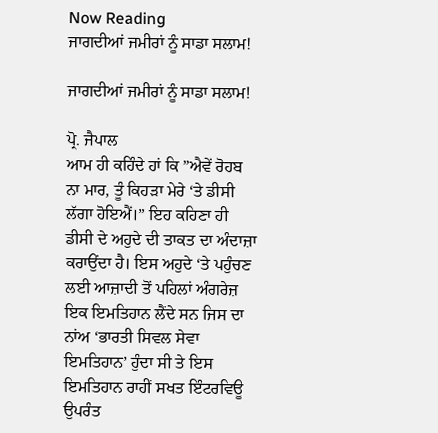Now Reading
ਜਾਗਦੀਆਂ ਜਮੀਰਾਂ ਨੂੰ ਸਾਡਾ ਸਲਾਮ!

ਜਾਗਦੀਆਂ ਜਮੀਰਾਂ ਨੂੰ ਸਾਡਾ ਸਲਾਮ!

ਪ੍ਰੋ. ਜੈਪਾਲ
ਆਮ ਹੀ ਕਹਿੰਦੇ ਹਾਂ ਕਿ ”ਐਵੇਂ ਰੋਹਬ ਨਾ ਮਾਰ, ਤੂੰ ਕਿਹੜਾ ਮੇਰੇ ‘ਤੇ ਡੀਸੀ ਲੱਗਾ ਹੋਇਐਂ।” ਇਹ ਕਹਿਣਾ ਹੀ ਡੀਸੀ ਦੇ ਅਹੁਦੇ ਦੀ ਤਾਕਤ ਦਾ ਅੰਦਾਜ਼ਾ ਕਰਾਉਂਦਾ ਹੈ। ਇਸ ਅਹੁਦੇ ‘ਤੇ ਪਹੁੰਚਣ ਲਈ ਆਜ਼ਾਦੀ ਤੋਂ ਪਹਿਲਾਂ ਅੰਗਰੇਜ਼ ਇਕ ਇਮਤਿਹਾਨ ਲੈਂਦੇ ਸਨ ਜਿਸ ਦਾ ਨਾਂਅ ‘ਭਾਰਤੀ ਸਿਵਲ ਸੇਵਾ ਇਮਤਿਹਾਨ’ ਹੁੰਦਾ ਸੀ ਤੇ ਇਸ ਇਮਤਿਹਾਨ ਰਾਹੀਂ ਸਖਤ ਇੰਟਰਵਿਊ ਉਪਰੰਤ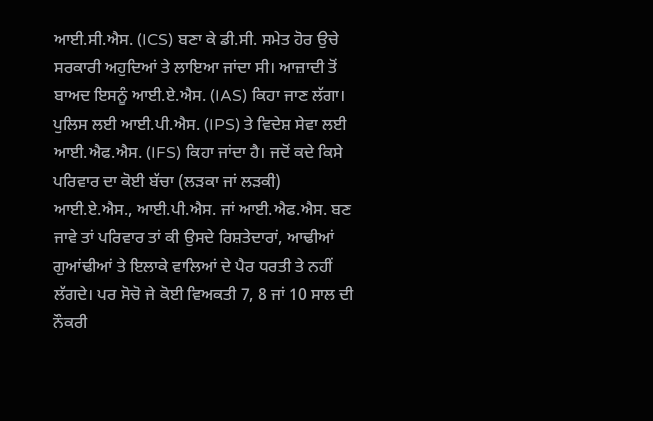ਆਈ.ਸੀ.ਐਸ. (ICS) ਬਣਾ ਕੇ ਡੀ.ਸੀ. ਸਮੇਤ ਹੋਰ ਉਚੇ ਸਰਕਾਰੀ ਅਹੁਦਿਆਂ ਤੇ ਲਾਇਆ ਜਾਂਦਾ ਸੀ। ਆਜ਼ਾਦੀ ਤੋਂ ਬਾਅਦ ਇਸਨੂੰ ਆਈ.ਏ.ਐਸ. (IAS) ਕਿਹਾ ਜਾਣ ਲੱਗਾ। ਪੁਲਿਸ ਲਈ ਆਈ.ਪੀ.ਐਸ. (IPS) ਤੇ ਵਿਦੇਸ਼ ਸੇਵਾ ਲਈ ਆਈ.ਐਫ.ਐਸ. (IFS) ਕਿਹਾ ਜਾਂਦਾ ਹੈ। ਜਦੋਂ ਕਦੇ ਕਿਸੇ ਪਰਿਵਾਰ ਦਾ ਕੋਈ ਬੱਚਾ (ਲੜਕਾ ਜਾਂ ਲੜਕੀ) ਆਈ.ਏ.ਐਸ., ਆਈ.ਪੀ.ਐਸ. ਜਾਂ ਆਈ.ਐਫ.ਐਸ. ਬਣ ਜਾਵੇ ਤਾਂ ਪਰਿਵਾਰ ਤਾਂ ਕੀ ਉਸਦੇ ਰਿਸ਼ਤੇਦਾਰਾਂ, ਆਢੀਆਂ ਗੁਆਂਢੀਆਂ ਤੇ ਇਲਾਕੇ ਵਾਲਿਆਂ ਦੇ ਪੈਰ ਧਰਤੀ ਤੇ ਨਹੀਂ ਲੱਗਦੇ। ਪਰ ਸੋਚੋ ਜੇ ਕੋਈ ਵਿਅਕਤੀ 7, 8 ਜਾਂ 10 ਸਾਲ ਦੀ ਨੌਕਰੀ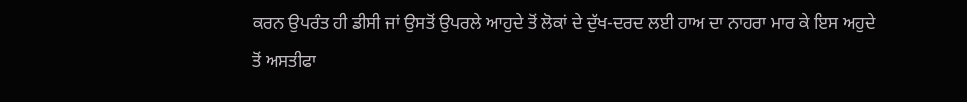ਕਰਨ ਉਪਰੰਤ ਹੀ ਡੀਸੀ ਜਾਂ ਉਸਤੋਂ ਉਪਰਲੇ ਆਹੁਦੇ ਤੋਂ ਲੋਕਾਂ ਦੇ ਦੁੱਖ-ਦਰਦ ਲਈ ਹਾਅ ਦਾ ਨਾਹਰਾ ਮਾਰ ਕੇ ਇਸ ਅਹੁਦੇ ਤੋਂ ਅਸਤੀਫਾ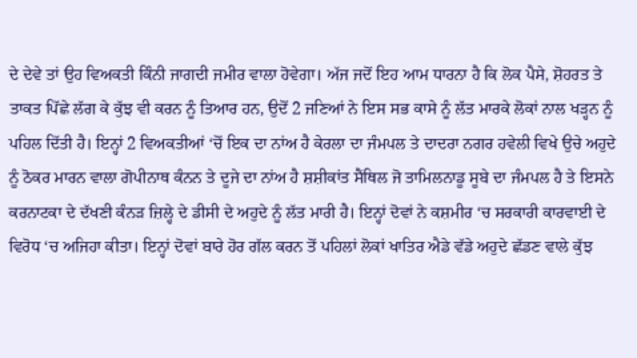ਦੇ ਦੇਵੇ ਤਾਂ ਉਹ ਵਿਅਕਤੀ ਕਿੰਨੀ ਜਾਗਦੀ ਜਮੀਰ ਵਾਲਾ ਹੋਵੇਗਾ। ਅੱਜ ਜਦੋਂ ਇਹ ਆਮ ਧਾਰਨਾ ਹੈ ਕਿ ਲੋਕ ਪੈਸੇ, ਸ਼ੋਹਰਤ ਤੇ ਤਾਕਤ ਪਿੱਛੇ ਲੱਗ ਕੇ ਕੁੱਝ ਵੀ ਕਰਨ ਨੂੰ ਤਿਆਰ ਹਨ, ਉਦੋਂ 2 ਜਣਿਆਂ ਨੇ ਇਸ ਸਭ ਕਾਸੇ ਨੂੰ ਲੱਤ ਮਾਰਕੇ ਲੋਕਾਂ ਨਾਲ ਖੜ੍ਹਨ ਨੂੰ ਪਹਿਲ ਦਿੱਤੀ ਹੈ। ਇਨ੍ਹਾਂ 2 ਵਿਅਕਤੀਆਂ ‘ਚੋਂ ਇਕ ਦਾ ਨਾਂਅ ਹੈ ਕੇਰਲਾ ਦਾ ਜੰਮਪਲ ਤੇ ਦਾਦਰਾ ਨਗਰ ਹਵੇਲੀ ਵਿਖੇ ਉਚੇ ਅਹੁਦੇ ਨੂੰ ਠੋਕਰ ਮਾਰਨ ਵਾਲਾ ਗੋਪੀਨਾਥ ਕੰਨਨ ਤੇ ਦੂਜੇ ਦਾ ਨਾਂਅ ਹੈ ਸ਼ਸ਼ੀਕਾਂਤ ਸੈਂਥਿਲ ਜੋ ਤਾਮਿਲਨਾਡੂ ਸੂਬੇ ਦਾ ਜੰਮਪਲ ਹੈ ਤੇ ਇਸਨੇ ਕਰਨਾਟਕਾ ਦੇ ਦੱਖਣੀ ਕੰਨੜ ਜ਼ਿਲ੍ਹੇ ਦੇ ਡੀਸੀ ਦੇ ਅਹੁਦੇ ਨੂੰ ਲੱਤ ਮਾਰੀ ਹੈ। ਇਨ੍ਹਾਂ ਦੋਵਾਂ ਨੇ ਕਸ਼ਮੀਰ ‘ਚ ਸਰਕਾਰੀ ਕਾਰਵਾਈ ਦੇ ਵਿਰੋਧ ‘ਚ ਅਜਿਹਾ ਕੀਤਾ। ਇਨ੍ਹਾਂ ਦੋਵਾਂ ਬਾਰੇ ਹੋਰ ਗੱਲ ਕਰਨ ਤੋਂ ਪਹਿਲਾਂ ਲੋਕਾਂ ਖਾਤਿਰ ਐਡੇ ਵੱਡੇ ਅਹੁਦੇ ਛੱਡਣ ਵਾਲੇ ਕੁੱਝ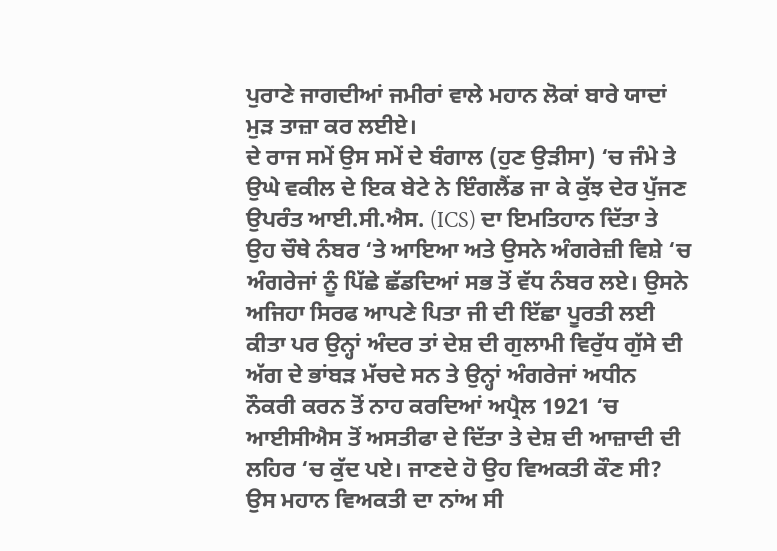ਪੁਰਾਣੇ ਜਾਗਦੀਆਂ ਜਮੀਰਾਂ ਵਾਲੇ ਮਹਾਨ ਲੋਕਾਂ ਬਾਰੇ ਯਾਦਾਂ ਮੁੜ ਤਾਜ਼ਾ ਕਰ ਲਈਏ।
ਦੇ ਰਾਜ ਸਮੇਂ ਉਸ ਸਮੇਂ ਦੇ ਬੰਗਾਲ (ਹੁਣ ਉੜੀਸਾ) ‘ਚ ਜੰਮੇ ਤੇ ਉਘੇ ਵਕੀਲ ਦੇ ਇਕ ਬੇਟੇ ਨੇ ਇੰਗਲੈਂਡ ਜਾ ਕੇ ਕੁੱਝ ਦੇਰ ਪੁੱਜਣ ਉਪਰੰਤ ਆਈ.ਸੀ.ਐਸ. (ICS) ਦਾ ਇਮਤਿਹਾਨ ਦਿੱਤਾ ਤੇ ਉਹ ਚੌਥੇ ਨੰਬਰ ‘ਤੇ ਆਇਆ ਅਤੇ ਉਸਨੇ ਅੰਗਰੇਜ਼ੀ ਵਿਸ਼ੇ ‘ਚ ਅੰਗਰੇਜਾਂ ਨੂੰ ਪਿੱਛੇ ਛੱਡਦਿਆਂ ਸਭ ਤੋਂ ਵੱਧ ਨੰਬਰ ਲਏ। ਉਸਨੇ ਅਜਿਹਾ ਸਿਰਫ ਆਪਣੇ ਪਿਤਾ ਜੀ ਦੀ ਇੱਛਾ ਪੂਰਤੀ ਲਈ ਕੀਤਾ ਪਰ ਉਨ੍ਹਾਂ ਅੰਦਰ ਤਾਂ ਦੇਸ਼ ਦੀ ਗੁਲਾਮੀ ਵਿਰੁੱਧ ਗੁੱਸੇ ਦੀ ਅੱਗ ਦੇ ਭਾਂਬੜ ਮੱਚਦੇ ਸਨ ਤੇ ਉਨ੍ਹਾਂ ਅੰਗਰੇਜਾਂ ਅਧੀਨ ਨੌਕਰੀ ਕਰਨ ਤੋਂ ਨਾਹ ਕਰਦਿਆਂ ਅਪ੍ਰੈਲ 1921 ‘ਚ ਆਈਸੀਐਸ ਤੋਂ ਅਸਤੀਫਾ ਦੇ ਦਿੱਤਾ ਤੇ ਦੇਸ਼ ਦੀ ਆਜ਼ਾਦੀ ਦੀ ਲਹਿਰ ‘ਚ ਕੁੱਦ ਪਏ। ਜਾਣਦੇ ਹੋ ਉਹ ਵਿਅਕਤੀ ਕੌਣ ਸੀ? ਉਸ ਮਹਾਨ ਵਿਅਕਤੀ ਦਾ ਨਾਂਅ ਸੀ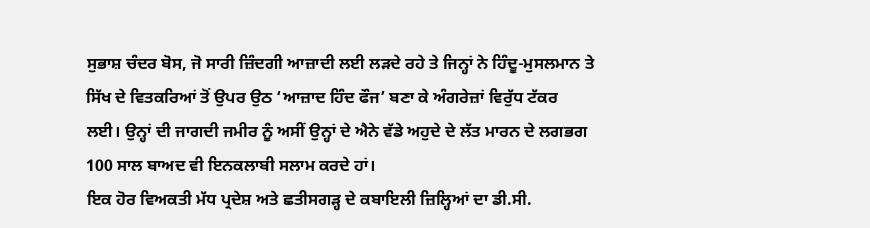ਸੁਭਾਸ਼ ਚੰਦਰ ਬੋਸ, ਜੋ ਸਾਰੀ ਜ਼ਿੰਦਗੀ ਆਜ਼ਾਦੀ ਲਈ ਲੜਦੇ ਰਹੇ ਤੇ ਜਿਨ੍ਹਾਂ ਨੇ ਹਿੰਦੂ-ਮੁਸਲਮਾਨ ਤੇ ਸਿੱਖ ਦੇ ਵਿਤਕਰਿਆਂ ਤੋਂ ਉਪਰ ਉਠ ‘ਆਜ਼ਾਦ ਹਿੰਦ ਫੌਜ’ ਬਣਾ ਕੇ ਅੰਗਰੇਜ਼ਾਂ ਵਿਰੁੱਧ ਟੱਕਰ ਲਈ। ਉਨ੍ਹਾਂ ਦੀ ਜਾਗਦੀ ਜਮੀਰ ਨੂੰ ਅਸੀਂ ਉਨ੍ਹਾਂ ਦੇ ਐਨੇ ਵੱਡੇ ਅਹੁਦੇ ਦੇ ਲੱਤ ਮਾਰਨ ਦੇ ਲਗਭਗ 100 ਸਾਲ ਬਾਅਦ ਵੀ ਇਨਕਲਾਬੀ ਸਲਾਮ ਕਰਦੇ ਹਾਂ।
ਇਕ ਹੋਰ ਵਿਅਕਤੀ ਮੱਧ ਪ੍ਰਦੇਸ਼ ਅਤੇ ਛਤੀਸਗੜ੍ਹ ਦੇ ਕਬਾਇਲੀ ਜ਼ਿਲ੍ਹਿਆਂ ਦਾ ਡੀ.ਸੀ.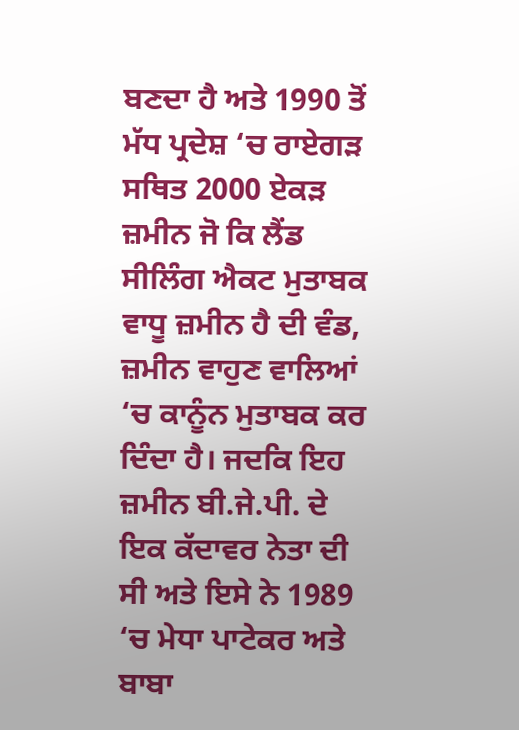ਬਣਦਾ ਹੈ ਅਤੇ 1990 ਤੋਂ ਮੱਧ ਪ੍ਰਦੇਸ਼ ‘ਚ ਰਾਏਗੜ ਸਥਿਤ 2000 ਏਕੜ ਜ਼ਮੀਨ ਜੋ ਕਿ ਲੈਂਡ ਸੀਲਿੰਗ ਐਕਟ ਮੁਤਾਬਕ ਵਾਧੂ ਜ਼ਮੀਨ ਹੈ ਦੀ ਵੰਡ, ਜ਼ਮੀਨ ਵਾਹੁਣ ਵਾਲਿਆਂ ‘ਚ ਕਾਨੂੰਨ ਮੁਤਾਬਕ ਕਰ ਦਿੰਦਾ ਹੈ। ਜਦਕਿ ਇਹ ਜ਼ਮੀਨ ਬੀ.ਜੇ.ਪੀ. ਦੇ ਇਕ ਕੱਦਾਵਰ ਨੇਤਾ ਦੀ ਸੀ ਅਤੇ ਇਸੇ ਨੇ 1989 ‘ਚ ਮੇਧਾ ਪਾਟੇਕਰ ਅਤੇ ਬਾਬਾ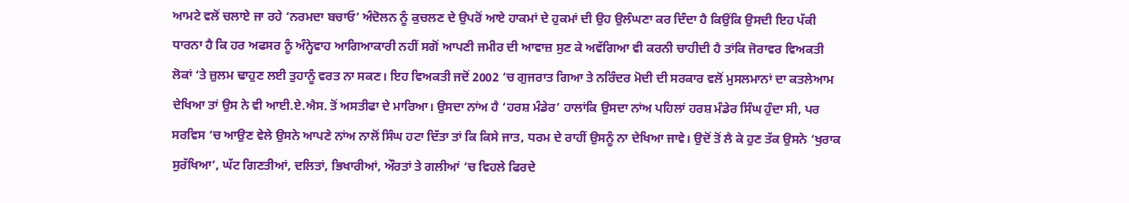ਆਮਟੇ ਵਲੋਂ ਚਲਾਏ ਜਾ ਰਹੇ ‘ਨਰਮਦਾ ਬਚਾਓ’ ਅੰਦੋਲਨ ਨੂੰ ਕੁਚਲਣ ਦੇ ਉਪਰੋਂ ਆਏ ਹਾਕਮਾਂ ਦੇ ਹੁਕਮਾਂ ਦੀ ਉਹ ਉਲੰਘਣਾ ਕਰ ਦਿੰਦਾ ਹੈ ਕਿਉਂਕਿ ਉਸਦੀ ਇਹ ਪੱਕੀ ਧਾਰਨਾ ਹੈ ਕਿ ਹਰ ਅਫਸਰ ਨੂੰ ਅੰਨ੍ਹੇਵਾਹ ਆਗਿਆਕਾਰੀ ਨਹੀਂ ਸਗੋਂ ਆਪਣੀ ਜਮੀਰ ਦੀ ਆਵਾਜ਼ ਸੁਣ ਕੇ ਅਵੱਗਿਆ ਵੀ ਕਰਨੀ ਚਾਹੀਦੀ ਹੈ ਤਾਂਕਿ ਜੋਰਾਵਰ ਵਿਅਕਤੀ ਲੋਕਾਂ ‘ਤੇ ਜ਼ੁਲਮ ਢਾਹੁਣ ਲਈ ਤੁਹਾਨੂੰ ਵਰਤ ਨਾ ਸਕਣ। ਇਹ ਵਿਅਕਤੀ ਜਦੋਂ 2002 ‘ਚ ਗੁਜਰਾਤ ਗਿਆ ਤੇ ਨਰਿੰਦਰ ਮੋਦੀ ਦੀ ਸਰਕਾਰ ਵਲੋਂ ਮੁਸਲਮਾਨਾਂ ਦਾ ਕਤਲੇਆਮ ਦੇਖਿਆ ਤਾਂ ਉਸ ਨੇ ਵੀ ਆਈ.ਏ.ਐਸ. ਤੋਂ ਅਸਤੀਫਾ ਦੇ ਮਾਰਿਆ। ਉਸਦਾ ਨਾਂਅ ਹੈ ‘ਹਰਸ਼ ਮੰਡੇਰ’ ਹਾਲਾਂਕਿ ਉਸਦਾ ਨਾਂਅ ਪਹਿਲਾਂ ਹਰਸ਼ ਮੰਡੇਰ ਸਿੰਘ ਹੁੰਦਾ ਸੀ, ਪਰ ਸਰਵਿਸ ‘ਚ ਆਉਣ ਵੇਲੇ ਉਸਨੇ ਆਪਣੇ ਨਾਂਅ ਨਾਲੋਂ ਸਿੰਘ ਹਟਾ ਦਿੱਤਾ ਤਾਂ ਕਿ ਕਿਸੇ ਜਾਤ, ਧਰਮ ਦੇ ਰਾਹੀਂ ਉਸਨੂੰ ਨਾ ਦੇਖਿਆ ਜਾਵੇ। ਉਦੋਂ ਤੋਂ ਲੈ ਕੇ ਹੁਣ ਤੱਕ ਉਸਨੇ ‘ਖੁਰਾਕ ਸੁਰੱਖਿਆ’, ਘੱਟ ਗਿਣਤੀਆਂ, ਦਲਿਤਾਂ, ਭਿਖਾਰੀਆਂ, ਔਰਤਾਂ ਤੇ ਗਲੀਆਂ ‘ਚ ਵਿਹਲੇ ਫਿਰਦੇ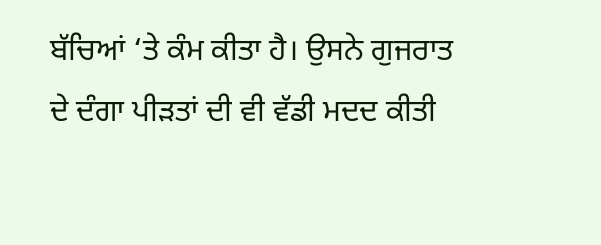ਬੱਚਿਆਂ ‘ਤੇ ਕੰਮ ਕੀਤਾ ਹੈ। ਉਸਨੇ ਗੁਜਰਾਤ ਦੇ ਦੰਗਾ ਪੀੜਤਾਂ ਦੀ ਵੀ ਵੱਡੀ ਮਦਦ ਕੀਤੀ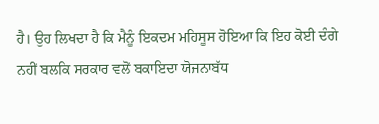ਹੈ। ਉਹ ਲਿਖਦਾ ਹੈ ਕਿ ਮੈਨੂੰ ਇਕਦਮ ਮਹਿਸੂਸ ਹੋਇਆ ਕਿ ਇਹ ਕੋਈ ਦੰਗੇ ਨਹੀਂ ਬਲਕਿ ਸਰਕਾਰ ਵਲੋਂ ਬਕਾਇਦਾ ਯੋਜਨਾਬੱਧ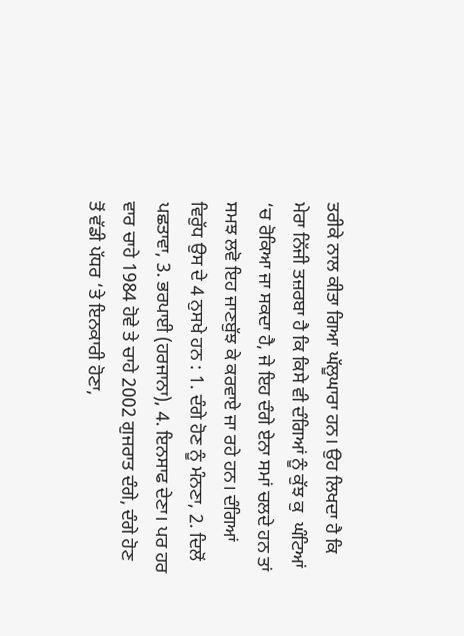ਤਰੀਕੇ ਨਾਲ ਕੀਤਾ ਗਿਆ ਘੱਲੂਘਾਰਾ ਹਨ। ਉਹ ਲਿਖਦਾ ਹੈ ਕਿ ਮੇਰਾ ਨਿੱਜੀ ਤਜ਼ਰਬਾ ਹੈ ਕਿ ਕਿਸੇ ਵੀ ਦੰਗਿਆਂ ਨੂੰ ਕੁੱਝ ਕੁ  ਘੰਟਿਆਂ ‘ਚ ਰੋਕਿਆ ਜਾ ਸਕਦਾ ਹੈ, ਜੇ ਇਹ ਦੰਗੇ ਏਨਾ ਸਮਾਂ ਚਲਦੇ ਹਨ ਤਾਂ ਸਮਝ ਲਵੋ ਇਹ ਜਾਣਬੁੱਝ ਕੇ ਕਰਵਾਏ ਜਾ ਰਹੇ ਹਨ। ਦੰਗਿਆਂ ਵਿਰੁੱਧ ਉਸ ਦੇ 4 ਨੁਸਖੇ ਹਨ : 1. ਦੰਗੇ ਹੋਣ ਨੂੰ ਮੰਨਣਾ, 2. ਦਿਲੋਂ ਪਛਤਾਵਾ, 3. ਭਰਪਾਈ (ਹਰਜਾਨਾ), 4. ਇਨਸਾਫ ਦੇਣਾ। ਪਰ ਹਰ ਵਾਰ ਚਾਹੇ 1984 ਹੋਵੇ ਤੇ ਚਾਹੇ 2002 ਗੁਜਰਾਤ ਦੰਗੇ, ਦੰਗੇ ਹੋਣ ਤੋਂ ਵੱਡੀ ਪੱਧਰ ‘ਤੇ ਇਨਕਾਰੀ ਹੋਣਾ,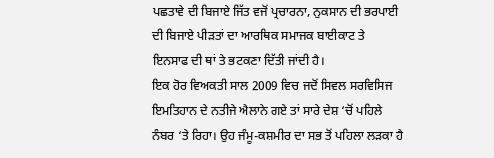ਪਛਤਾਵੇ ਦੀ ਬਿਜਾਏ ਜਿੱਤ ਵਜੋਂ ਪ੍ਰਚਾਰਨਾ, ਨੁਕਸਾਨ ਦੀ ਭਰਪਾਈ ਦੀ ਬਿਜਾਏ ਪੀੜਤਾਂ ਦਾ ਆਰਥਿਕ ਸਮਾਜਕ ਬਾਈਕਾਟ ਤੇ ਇਨਸਾਫ ਦੀ ਥਾਂ ਤੇ ਭਟਕਣਾ ਦਿੱਤੀ ਜਾਂਦੀ ਹੈ।
ਇਕ ਹੋਰ ਵਿਅਕਤੀ ਸਾਲ 2009 ਵਿਚ ਜਦੋਂ ਸਿਵਲ ਸਰਵਿਸਿਜ ਇਮਤਿਹਾਨ ਦੇ ਨਤੀਜੇ ਐਲਾਨੇ ਗਏ ਤਾਂ ਸਾਰੇ ਦੇਸ਼ ‘ਚੋਂ ਪਹਿਲੇ ਨੰਬਰ ‘ਤੇ ਰਿਹਾ। ਉਹ ਜੰਮੂ-ਕਸ਼ਮੀਰ ਦਾ ਸਭ ਤੋਂ ਪਹਿਲਾ ਲੜਕਾ ਹੈ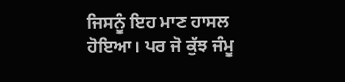ਜਿਸਨੂੰ ਇਹ ਮਾਣ ਹਾਸਲ ਹੋਇਆ। ਪਰ ਜੋ ਕੁੱਝ ਜੰਮੂ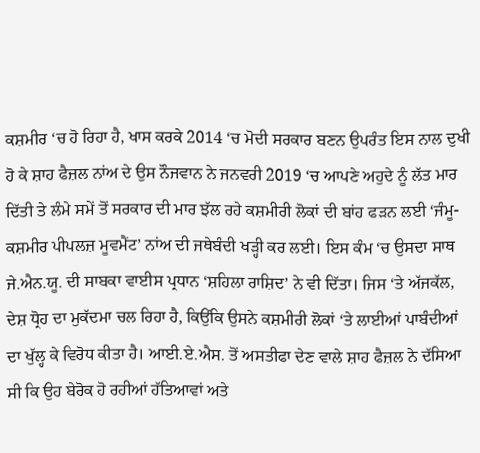ਕਸ਼ਮੀਰ ‘ਚ ਹੋ ਰਿਹਾ ਹੈ, ਖਾਸ ਕਰਕੇ 2014 ‘ਚ ਮੋਦੀ ਸਰਕਾਰ ਬਣਨ ਉਪਰੰਤ ਇਸ ਨਾਲ ਦੁਖੀ ਹੋ ਕੇ ਸ਼ਾਹ ਫੈਜ਼ਲ ਨਾਂਅ ਦੇ ਉਸ ਨੌਜਵਾਨ ਨੇ ਜਨਵਰੀ 2019 ‘ਚ ਆਪਣੇ ਅਹੁਦੇ ਨੂੰ ਲੱਤ ਮਾਰ ਦਿੱਤੀ ਤੇ ਲੰਮੇ ਸਮੇਂ ਤੋਂ ਸਰਕਾਰ ਦੀ ਮਾਰ ਝੱਲ ਰਹੇ ਕਸ਼ਮੀਰੀ ਲੋਕਾਂ ਦੀ ਬਾਂਹ ਫੜਨ ਲਈ ‘ਜੰਮੂ-ਕਸ਼ਮੀਰ ਪੀਪਲਜ਼ ਮੂਵਮੈਂਟ’ ਨਾਂਅ ਦੀ ਜਥੇਬੰਦੀ ਖੜ੍ਹੀ ਕਰ ਲਈ। ਇਸ ਕੰਮ ‘ਚ ਉਸਦਾ ਸਾਥ ਜੇ.ਐਨ.ਯੂ. ਦੀ ਸਾਬਕਾ ਵਾਈਸ ਪ੍ਰਧਾਨ ‘ਸ਼ਹਿਲਾ ਰਾਸ਼ਿਦ’ ਨੇ ਵੀ ਦਿੱਤਾ। ਜਿਸ ‘ਤੇ ਅੱਜਕੱਲ, ਦੇਸ਼ ਧ੍ਰੋਹ ਦਾ ਮੁਕੱਦਮਾ ਚਲ ਰਿਹਾ ਹੈ, ਕਿਉਂਕਿ ਉਸਨੇ ਕਸ਼ਮੀਰੀ ਲੋਕਾਂ ‘ਤੇ ਲਾਈਆਂ ਪਾਬੰਦੀਆਂ ਦਾ ਖੁੱਲ੍ਹ ਕੇ ਵਿਰੋਧ ਕੀਤਾ ਹੈ। ਆਈ.ਏ.ਐਸ. ਤੋਂ ਅਸਤੀਫਾ ਦੇਣ ਵਾਲੇ ਸ਼ਾਹ ਫੈਜ਼ਲ ਨੇ ਦੱਸਿਆ ਸੀ ਕਿ ਉਹ ਬੇਰੋਕ ਹੋ ਰਹੀਆਂ ਹੱਤਿਆਵਾਂ ਅਤੇ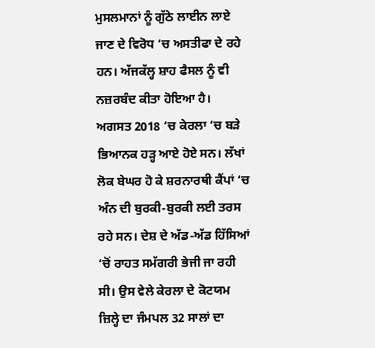ਮੁਸਲਮਾਨਾਂ ਨੂੰ ਗੁੱਠੇ ਲਾਈਨ ਲਾਏ ਜਾਣ ਦੇ ਵਿਰੋਧ ‘ਚ ਅਸਤੀਫਾ ਦੇ ਰਹੇ ਹਨ। ਅੱਜਕੱਲ੍ਹ ਸ਼ਾਹ ਫੈਸਲ ਨੂੰ ਵੀ ਨਜ਼ਰਬੰਦ ਕੀਤਾ ਹੋਇਆ ਹੈ।
ਅਗਸਤ 2018 ‘ਚ ਕੇਰਲਾ ‘ਚ ਬੜੇ ਭਿਆਨਕ ਹੜ੍ਹ ਆਏ ਹੋਏ ਸਨ। ਲੱਖਾਂ ਲੋਕ ਬੇਘਰ ਹੋ ਕੇ ਸ਼ਰਨਾਰਥੀ ਕੈਂਪਾਂ ‘ਚ ਅੰਨ ਦੀ ਬੁਰਕੀ-ਬੁਰਕੀ ਲਈ ਤਰਸ ਰਹੇ ਸਨ। ਦੇਸ਼ ਦੇ ਅੱਡ-ਅੱਡ ਹਿੱਸਿਆਂ ‘ਚੋਂ ਰਾਹਤ ਸਮੱਗਰੀ ਭੇਜੀ ਜਾ ਰਹੀ ਸੀ। ਉਸ ਵੇਲੇ ਕੇਰਲਾ ਦੇ ਕੋਟਯਮ ਜ਼ਿਲ੍ਹੇ ਦਾ ਜੰਮਪਲ 32 ਸਾਲਾਂ ਦਾ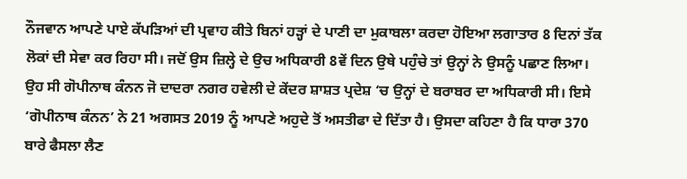ਨੌਜਵਾਨ ਆਪਣੇ ਪਾਏ ਕੱਪੜਿਆਂ ਦੀ ਪ੍ਰਵਾਹ ਕੀਤੇ ਬਿਨਾਂ ਹੜ੍ਹਾਂ ਦੇ ਪਾਣੀ ਦਾ ਮੁਕਾਬਲਾ ਕਰਦਾ ਹੋਇਆ ਲਗਾਤਾਰ 8 ਦਿਨਾਂ ਤੱਕ ਲੋਕਾਂ ਦੀ ਸੇਵਾ ਕਰ ਰਿਹਾ ਸੀ। ਜਦੋਂ ਉਸ ਜ਼ਿਲ੍ਹੇ ਦੇ ਉਚ ਅਧਿਕਾਰੀ 8ਵੇਂ ਦਿਨ ਉਥੇ ਪਹੁੰਚੇ ਤਾਂ ਉਨ੍ਹਾਂ ਨੇ ਉਸਨੂੰ ਪਛਾਣ ਲਿਆ। ਉਹ ਸੀ ਗੋਪੀਨਾਥ ਕੰਨਨ ਜੋ ਦਾਦਰਾ ਨਗਰ ਹਵੇਲੀ ਦੇ ਕੇਂਦਰ ਸ਼ਾਸ਼ਤ ਪ੍ਰਦੇਸ਼ ‘ਚ ਉਨ੍ਹਾਂ ਦੇ ਬਰਾਬਰ ਦਾ ਅਧਿਕਾਰੀ ਸੀ। ਇਸੇ ‘ਗੋਪੀਨਾਥ ਕੰਨਨ’ ਨੇ 21 ਅਗਸਤ 2019 ਨੂੰ ਆਪਣੇ ਅਹੁਦੇ ਤੋਂ ਅਸਤੀਫਾ ਦੇ ਦਿੱਤਾ ਹੈ। ਉਸਦਾ ਕਹਿਣਾ ਹੈ ਕਿ ਧਾਰਾ 370 ਬਾਰੇ ਫੈਸਲਾ ਲੈਣ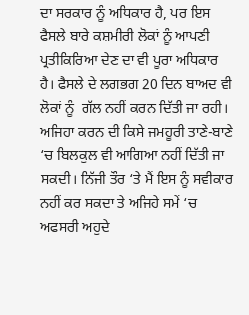ਦਾ ਸਰਕਾਰ ਨੂੰ ਅਧਿਕਾਰ ਹੈ, ਪਰ ਇਸ ਫੈਸਲੇ ਬਾਰੇ ਕਸ਼ਮੀਰੀ ਲੋਕਾਂ ਨੂੰ ਆਪਣੀ ਪ੍ਰਤੀਕਿਰਿਆ ਦੇਣ ਦਾ ਵੀ ਪੂਰਾ ਅਧਿਕਾਰ ਹੈ। ਫੈਸਲੇ ਦੇ ਲਗਭਗ 20 ਦਿਨ ਬਾਅਦ ਵੀ ਲੋਕਾਂ ਨੂੰ  ਗੱਲ ਨਹੀਂ ਕਰਨ ਦਿੱਤੀ ਜਾ ਰਹੀ। ਅਜਿਹਾ ਕਰਨ ਦੀ ਕਿਸੇ ਜਮਹੂਰੀ ਤਾਣੇ-ਬਾਣੇ ‘ਚ ਬਿਲਕੁਲ ਵੀ ਆਗਿਆ ਨਹੀਂ ਦਿੱਤੀ ਜਾ ਸਕਦੀ। ਨਿੱਜੀ ਤੌਰ ‘ਤੇ ਮੈਂ ਇਸ ਨੂੰ ਸਵੀਕਾਰ ਨਹੀਂ ਕਰ ਸਕਦਾ ਤੇ ਅਜਿਹੇ ਸਮੇਂ ‘ਚ ਅਫਸਰੀ ਅਹੁਦੇ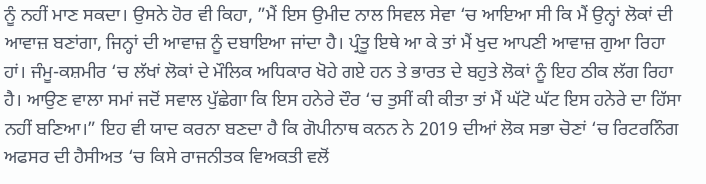ਨੂੰ ਨਹੀਂ ਮਾਣ ਸਕਦਾ। ਉਸਨੇ ਹੋਰ ਵੀ ਕਿਹਾ, ”ਮੈਂ ਇਸ ਉਮੀਦ ਨਾਲ ਸਿਵਲ ਸੇਵਾ ‘ਚ ਆਇਆ ਸੀ ਕਿ ਮੈਂ ਉਨ੍ਹਾਂ ਲੋਕਾਂ ਦੀ ਆਵਾਜ਼ ਬਣਾਂਗਾ, ਜਿਨ੍ਹਾਂ ਦੀ ਆਵਾਜ਼ ਨੂੰ ਦਬਾਇਆ ਜਾਂਦਾ ਹੈ। ਪ੍ਰੰਤੂ ਇਥੇ ਆ ਕੇ ਤਾਂ ਮੈਂ ਖੁਦ ਆਪਣੀ ਆਵਾਜ਼ ਗੁਆ ਰਿਹਾ ਹਾਂ। ਜੰਮੂ-ਕਸ਼ਮੀਰ ‘ਚ ਲੱਖਾਂ ਲੋਕਾਂ ਦੇ ਮੌਲਿਕ ਅਧਿਕਾਰ ਖੋਹੇ ਗਏ ਹਨ ਤੇ ਭਾਰਤ ਦੇ ਬਹੁਤੇ ਲੋਕਾਂ ਨੂੰ ਇਹ ਠੀਕ ਲੱਗ ਰਿਹਾ ਹੈ। ਆਉਣ ਵਾਲਾ ਸਮਾਂ ਜਦੋਂ ਸਵਾਲ ਪੁੱਛੇਗਾ ਕਿ ਇਸ ਹਨੇਰੇ ਦੌਰ ‘ਚ ਤੁਸੀਂ ਕੀ ਕੀਤਾ ਤਾਂ ਮੈਂ ਘੱਟੋ ਘੱਟ ਇਸ ਹਨੇਰੇ ਦਾ ਹਿੱਸਾ ਨਹੀਂ ਬਣਿਆ।” ਇਹ ਵੀ ਯਾਦ ਕਰਨਾ ਬਣਦਾ ਹੈ ਕਿ ਗੋਪੀਨਾਥ ਕਨਨ ਨੇ 2019 ਦੀਆਂ ਲੋਕ ਸਭਾ ਚੋਣਾਂ ‘ਚ ਰਿਟਰਨਿੰਗ ਅਫਸਰ ਦੀ ਹੈਸੀਅਤ ‘ਚ ਕਿਸੇ ਰਾਜਨੀਤਕ ਵਿਅਕਤੀ ਵਲੋਂ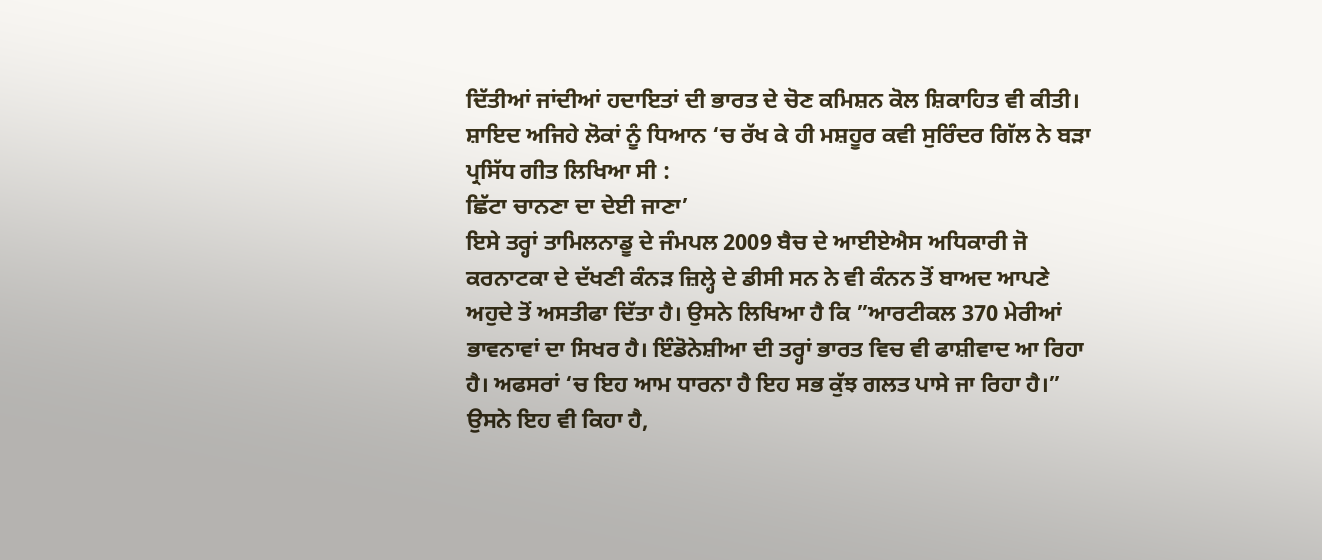ਦਿੱਤੀਆਂ ਜਾਂਦੀਆਂ ਹਦਾਇਤਾਂ ਦੀ ਭਾਰਤ ਦੇ ਚੋਣ ਕਮਿਸ਼ਨ ਕੋਲ ਸ਼ਿਕਾਹਿਤ ਵੀ ਕੀਤੀ। ਸ਼ਾਇਦ ਅਜਿਹੇ ਲੋਕਾਂ ਨੂੰ ਧਿਆਨ ‘ਚ ਰੱਖ ਕੇ ਹੀ ਮਸ਼ਹੂਰ ਕਵੀ ਸੁਰਿੰਦਰ ਗਿੱਲ ਨੇ ਬੜਾ ਪ੍ਰਸਿੱਧ ਗੀਤ ਲਿਖਿਆ ਸੀ :
ਛਿੱਟਾ ਚਾਨਣਾ ਦਾ ਦੇਈ ਜਾਣਾ’
ਇਸੇ ਤਰ੍ਹਾਂ ਤਾਮਿਲਨਾਡੂ ਦੇ ਜੰਮਪਲ 2009 ਬੈਚ ਦੇ ਆਈਏਐਸ ਅਧਿਕਾਰੀ ਜੋ ਕਰਨਾਟਕਾ ਦੇ ਦੱਖਣੀ ਕੰਨੜ ਜ਼ਿਲ੍ਹੇ ਦੇ ਡੀਸੀ ਸਨ ਨੇ ਵੀ ਕੰਨਨ ਤੋਂ ਬਾਅਦ ਆਪਣੇ ਅਹੁਦੇ ਤੋਂ ਅਸਤੀਫਾ ਦਿੱਤਾ ਹੈ। ਉਸਨੇ ਲਿਖਿਆ ਹੈ ਕਿ ”ਆਰਟੀਕਲ 370 ਮੇਰੀਆਂ ਭਾਵਨਾਵਾਂ ਦਾ ਸਿਖਰ ਹੈ। ਇੰਡੋਨੇਸ਼ੀਆ ਦੀ ਤਰ੍ਹਾਂ ਭਾਰਤ ਵਿਚ ਵੀ ਫਾਸ਼ੀਵਾਦ ਆ ਰਿਹਾ ਹੈ। ਅਫਸਰਾਂ ‘ਚ ਇਹ ਆਮ ਧਾਰਨਾ ਹੈ ਇਹ ਸਭ ਕੁੱਝ ਗਲਤ ਪਾਸੇ ਜਾ ਰਿਹਾ ਹੈ।” ਉਸਨੇ ਇਹ ਵੀ ਕਿਹਾ ਹੈ,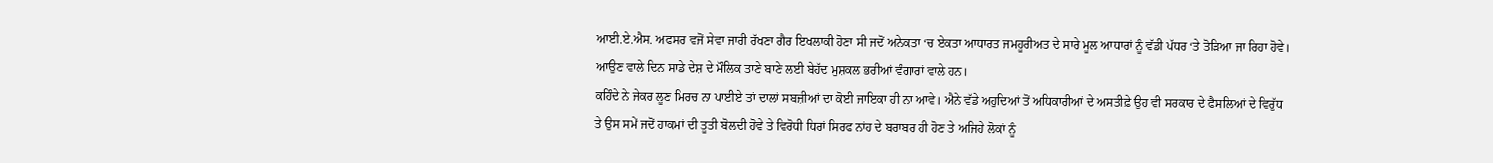ਆਈ.ਏ.ਐਸ. ਅਫਸਰ ਵਜੋਂ ਸੇਵਾ ਜਾਰੀ ਰੱਖਣਾ ਗੈਰ ਇਖਲਾਕੀ ਹੋਣਾ ਸੀ ਜਦੋਂ ਅਨੇਕਤਾ ‘ਚ ਏਕਤਾ ਆਧਾਰਤ ਜਮਹੂਰੀਅਤ ਦੇ ਸਾਰੇ ਮੂਲ ਆਧਾਰਾਂ ਨੂੰ ਵੱਡੀ ਪੱਧਰ ‘ਤੇ ਤੋੜਿਆ ਜਾ ਰਿਹਾ ਹੋਵੇ। ਆਉਣ ਵਾਲੇ ਦਿਨ ਸਾਡੇ ਦੇਸ਼ ਦੇ ਮੌਲਿਕ ਤਾਣੇ ਬਾਣੇ ਲਈ ਬੇਹੱਦ ਮੁਸ਼ਕਲ ਭਰੀਆਂ ਵੰਗਾਰਾਂ ਵਾਲੇ ਹਨ।
ਕਹਿੰਦੇ ਨੇ ਜੇਕਰ ਲੂਣ ਮਿਰਚ ਨਾ ਪਾਈਏ ਤਾਂ ਦਾਲਾਂ ਸਬਜ਼ੀਆਂ ਦਾ ਕੋਈ ਜਾਇਕਾ ਹੀ ਨਾ ਆਵੇ। ਐਨੇ ਵੱਡੇ ਅਹੁਦਿਆਂ ਤੋਂ ਅਧਿਕਾਰੀਆਂ ਦੇ ਅਸਤੀਫ਼ੇ ਉਹ ਵੀ ਸਰਕਾਰ ਦੇ ਫੈਸਲਿਆਂ ਦੇ ਵਿਰੁੱਧ ਤੇ ਉਸ ਸਮੇਂ ਜਦੋਂ ਹਾਕਮਾਂ ਦੀ ਤੂਤੀ ਬੋਲਦੀ ਹੋਵੇ ਤੇ ਵਿਰੋਧੀ ਧਿਰਾਂ ਸਿਰਫ ਨਾਂਹ ਦੇ ਬਰਾਬਰ ਹੀ ਹੋਣ ਤੇ ਅਜਿਹੇ ਲੋਕਾਂ ਨੂੰ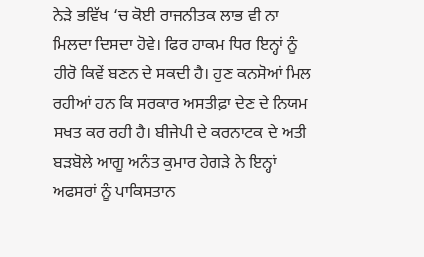ਨੇੜੇ ਭਵਿੱਖ ‘ਚ ਕੋਈ ਰਾਜਨੀਤਕ ਲਾਭ ਵੀ ਨਾ ਮਿਲਦਾ ਦਿਸਦਾ ਹੋਵੇ। ਫਿਰ ਹਾਕਮ ਧਿਰ ਇਨ੍ਹਾਂ ਨੂੰ ਹੀਰੋ ਕਿਵੇਂ ਬਣਨ ਦੇ ਸਕਦੀ ਹੈ। ਹੁਣ ਕਨਸੋਆਂ ਮਿਲ ਰਹੀਆਂ ਹਨ ਕਿ ਸਰਕਾਰ ਅਸਤੀਫ਼ਾ ਦੇਣ ਦੇ ਨਿਯਮ ਸਖਤ ਕਰ ਰਹੀ ਹੈ। ਬੀਜੇਪੀ ਦੇ ਕਰਨਾਟਕ ਦੇ ਅਤੀ ਬੜਬੋਲੇ ਆਗੂ ਅਨੰਤ ਕੁਮਾਰ ਹੇਗੜੇ ਨੇ ਇਨ੍ਹਾਂ ਅਫਸਰਾਂ ਨੂੰ ਪਾਕਿਸਤਾਨ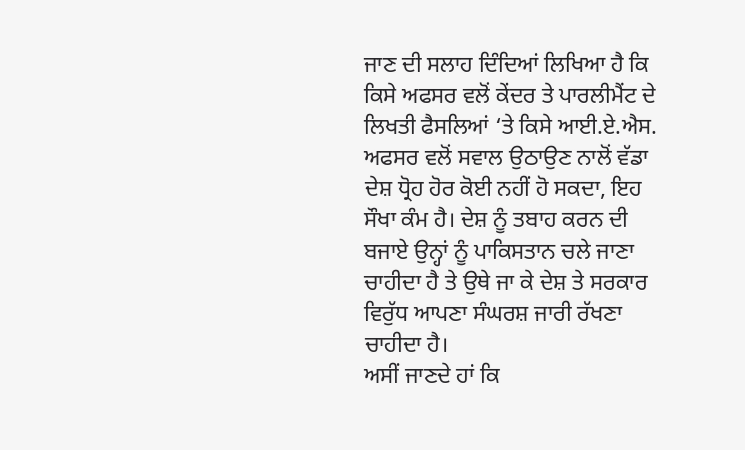ਜਾਣ ਦੀ ਸਲਾਹ ਦਿੰਦਿਆਂ ਲਿਖਿਆ ਹੈ ਕਿ ਕਿਸੇ ਅਫਸਰ ਵਲੋਂ ਕੇਂਦਰ ਤੇ ਪਾਰਲੀਮੈਂਟ ਦੇ ਲਿਖਤੀ ਫੈਸਲਿਆਂ ‘ਤੇ ਕਿਸੇ ਆਈ.ਏ.ਐਸ. ਅਫਸਰ ਵਲੋਂ ਸਵਾਲ ਉਠਾਉਣ ਨਾਲੋਂ ਵੱਡਾ ਦੇਸ਼ ਧ੍ਰੋਹ ਹੋਰ ਕੋਈ ਨਹੀਂ ਹੋ ਸਕਦਾ, ਇਹ ਸੌਖਾ ਕੰਮ ਹੈ। ਦੇਸ਼ ਨੂੰ ਤਬਾਹ ਕਰਨ ਦੀ ਬਜਾਏ ਉਨ੍ਹਾਂ ਨੂੰ ਪਾਕਿਸਤਾਨ ਚਲੇ ਜਾਣਾ ਚਾਹੀਦਾ ਹੈ ਤੇ ਉਥੇ ਜਾ ਕੇ ਦੇਸ਼ ਤੇ ਸਰਕਾਰ ਵਿਰੁੱਧ ਆਪਣਾ ਸੰਘਰਸ਼ ਜਾਰੀ ਰੱਖਣਾ ਚਾਹੀਦਾ ਹੈ।
ਅਸੀਂ ਜਾਣਦੇ ਹਾਂ ਕਿ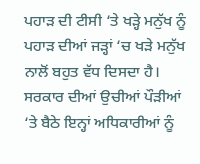ਪਹਾੜ ਦੀ ਟੀਸੀ ‘ਤੇ ਖੜ੍ਹੇ ਮਨੁੱਖ ਨੂੰ ਪਹਾੜ ਦੀਆਂ ਜੜ੍ਹਾਂ ‘ਚ ਖੜੇ ਮਨੁੱਖ ਨਾਲੋਂ ਬਹੁਤ ਵੱਧ ਦਿਸਦਾ ਹੈ। ਸਰਕਾਰ ਦੀਆਂ ਉਚੀਆਂ ਪੌੜੀਆਂ ‘ਤੇ ਬੈਠੇ ਇਨ੍ਹਾਂ ਅਧਿਕਾਰੀਆਂ ਨੂੰ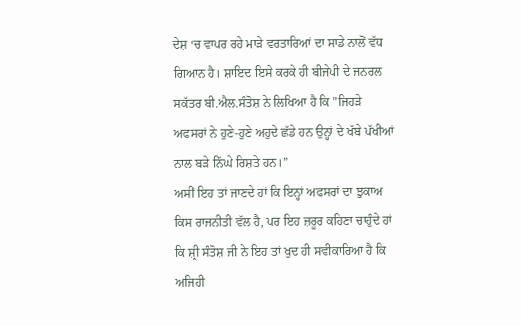ਦੇਸ਼ ‘ਚ ਵਾਪਰ ਰਹੇ ਮਾੜੇ ਵਰਤਾਰਿਆਂ ਦਾ ਸਾਡੇ ਨਾਲੋਂ ਵੱਧ ਗਿਆਨ ਹੈ। ਸ਼ਾਇਦ ਇਸੇ ਕਰਕੇ ਹੀ ਬੀਜੇਪੀ ਦੇ ਜਨਰਲ ਸਕੱਤਰ ਬੀ.ਐਲ.ਸੰਤੋਸ਼ ਨੇ ਲਿਖਿਆ ਹੈ ਕਿ ”ਜਿਹੜੇ ਅਫਸਰਾਂ ਨੇ ਹੁਣੇ-ਹੁਣੇ ਅਹੁਦੇ ਛੱਡੇ ਹਨ ਉਨ੍ਹਾਂ ਦੇ ਖੱਬੇ ਪੱਖੀਆਂ ਨਾਲ ਬੜੇ ਨਿੱਘੇ ਰਿਸ਼ਤੇ ਹਨ।”
ਅਸੀਂ ਇਹ ਤਾਂ ਜਾਣਦੇ ਹਾਂ ਕਿ ਇਨ੍ਹਾਂ ਅਫਸਰਾਂ ਦਾ ਝੁਕਾਅ ਕਿਸ ਰਾਜਨੀਤੀ ਵੱਲ ਹੈ, ਪਰ ਇਹ ਜ਼ਰੂਰ ਕਹਿਣਾ ਚਾਹੁੰਦੇ ਹਾਂ ਕਿ ਸ਼੍ਰੀ ਸੰਤੋਸ਼ ਜੀ ਨੇ ਇਹ ਤਾਂ ਖੁਦ ਹੀ ਸਵੀਕਾਰਿਆ ਹੈ ਕਿ ਅਜਿਹੀ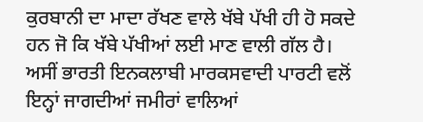ਕੁਰਬਾਨੀ ਦਾ ਮਾਦਾ ਰੱਖਣ ਵਾਲੇ ਖੱਬੇ ਪੱਖੀ ਹੀ ਹੋ ਸਕਦੇ ਹਨ ਜੋ ਕਿ ਖੱਬੇ ਪੱਖੀਆਂ ਲਈ ਮਾਣ ਵਾਲੀ ਗੱਲ ਹੈ। ਅਸੀਂ ਭਾਰਤੀ ਇਨਕਲਾਬੀ ਮਾਰਕਸਵਾਦੀ ਪਾਰਟੀ ਵਲੋਂ ਇਨ੍ਹਾਂ ਜਾਗਦੀਆਂ ਜਮੀਰਾਂ ਵਾਲਿਆਂ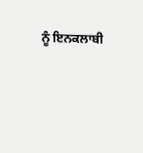ਨੂੰ ਇਨਕਲਾਬੀ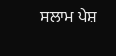ਸਲਾਮ ਪੇਸ਼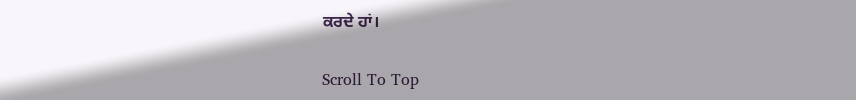ਕਰਦੇ ਹਾਂ।

Scroll To Top